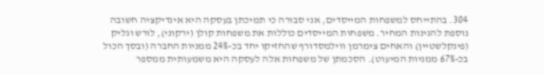304. בהתייחס למשפחות המייסדים, אני סבורה כי תמיכתן בעסקה היא אינדיקציה חשובה נוספת להגינות המחיר. משפחות המייסדים כוללות את משפחות קולן (ירקוני), לורש וגליק (פינקלשטיין) והאחים צימרמן ווילמסדורף שהחזיקו יחד בכ-24% ממניות החברה (ובסך הכול בכ-67% ממניות המיעוט). הסכמתן של משפחות אלה לעסקה היא משמעותית ממספר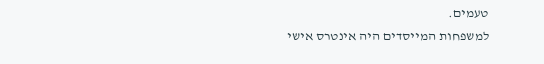טעמים.
למשפחות המייסדים היה אינטרס אישי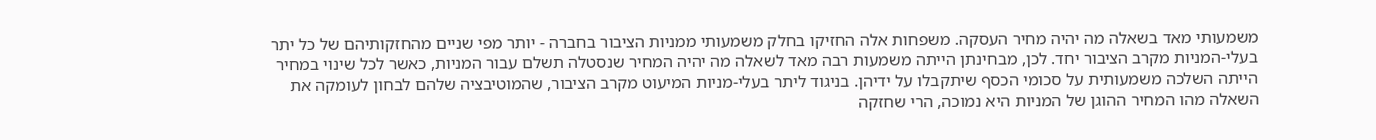משמעותי מאד בשאלה מה יהיה מחיר העסקה. משפחות אלה החזיקו בחלק משמעותי ממניות הציבור בחברה - יותר מפי שניים מהחזקותיהם של כל יתר בעלי-המניות מקרב הציבור יחד. לכן, מבחינתן הייתה משמעות רבה מאד לשאלה מה יהיה המחיר שנסטלה תשלם עבור המניות, כאשר לכל שינוי במחיר הייתה השלכה משמעותית על סכומי הכסף שיתקבלו על ידיהן. בניגוד ליתר בעלי-מניות המיעוט מקרב הציבור, שהמוטיבציה שלהם לבחון לעומקה את השאלה מהו המחיר ההוגן של המניות היא נמוכה, הרי שחזקה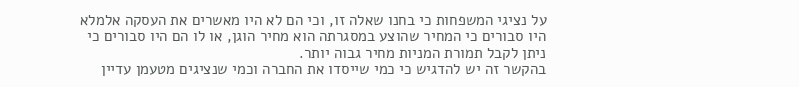על נציגי המשפחות כי בחנו שאלה זו, וכי הם לא היו מאשרים את העסקה אלמלא היו סבורים כי המחיר שהוצע במסגרתה הוא מחיר הוגן, או לו הם היו סבורים כי ניתן לקבל תמורת המניות מחיר גבוה יותר.
בהקשר זה יש להדגיש כי כמי שייסדו את החברה וכמי שנציגים מטעמן עדיין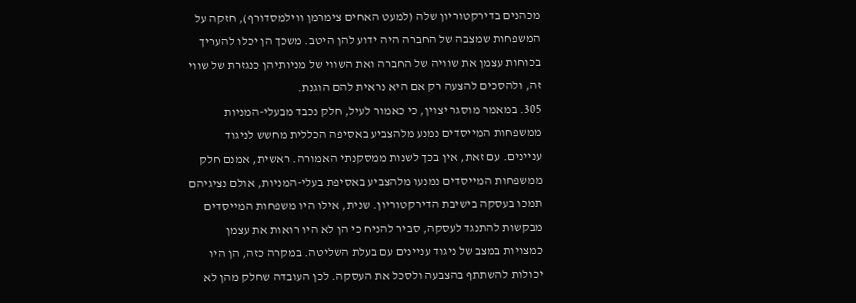מכהנים בדירקטוריון שלה (למעט האחים צימרמן ווילמסדורף), חזקה על המשפחות שמצבה של החברה היה ידוע להן היטב. משכך הן יכלו להעריך בכוחות עצמן את שוויה של החברה ואת השווי של מניותיהן כנגזרת של שווי זה, ולהסכים להצעה רק אם היא נראית להם הוגנת.
305. במאמר מוסגר יצוין, כי כאמור לעיל, חלק נכבד מבעלי-המניות ממשפחות המייסדים נמנע מלהצביע באסיפה הכללית מחשש לניגוד עניינים. עם זאת, אין בכך לשנות ממסקנתי האמורה. ראשית, אמנם חלק ממשפחות המייסדים נמנעו מלהצביע באסיפת בעלי-המניות, אולם נציגיהם תמכו בעסקה בישיבת הדירקטוריון. שנית, אילו היו משפחות המייסדים מבקשות להתנגד לעסקה, סביר להניח כי הן לא היו רואות את עצמן כמצויות במצב של ניגוד עניינים עם בעלת השליטה. במקרה כזה, הן היו יכולות להשתתף בהצבעה ולסכל את העסקה. לכן העובדה שחלק מהן לא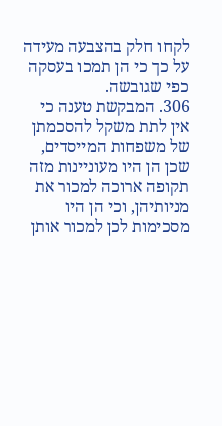לקחו חלק בהצבעה מעידה על כך כי הן תמכו בעסקה כפי שגובשה.
306. המבקשת טענה כי אין לתת משקל להסכמתן של משפחות המייסדים, שכן הן היו מעוניינות מזה תקופה ארוכה למכור את מניותיהן, וכי הן היו מסכימות לכן למכור אותן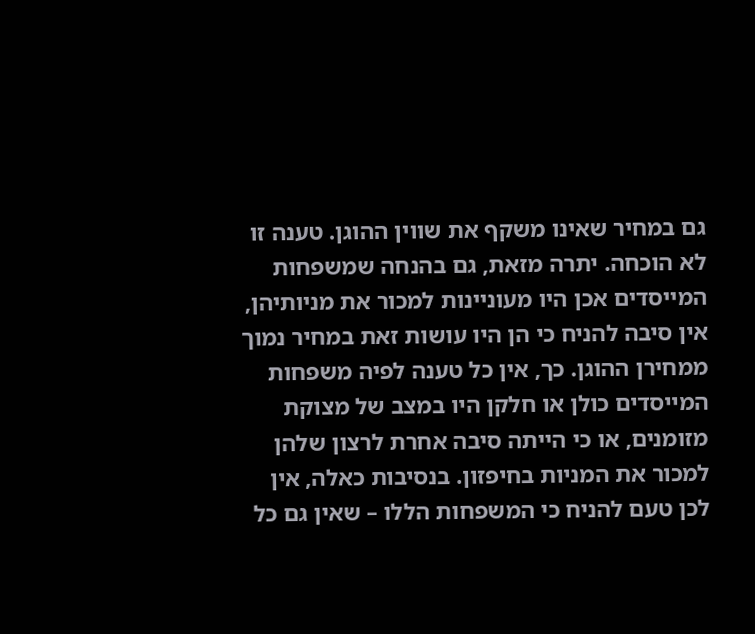גם במחיר שאינו משקף את שווין ההוגן. טענה זו לא הוכחה. יתרה מזאת, גם בהנחה שמשפחות המייסדים אכן היו מעוניינות למכור את מניותיהן, אין סיבה להניח כי הן היו עושות זאת במחיר נמוך ממחירן ההוגן. כך, אין כל טענה לפיה משפחות המייסדים כולן או חלקן היו במצב של מצוקת מזומנים, או כי הייתה סיבה אחרת לרצון שלהן למכור את המניות בחיפזון. בנסיבות כאלה, אין לכן טעם להניח כי המשפחות הללו – שאין גם כל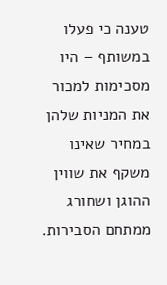טענה כי פעלו במשותף – היו מסכימות למכור את המניות שלהן במחיר שאינו משקף את שווין ההוגן ושחורג ממתחם הסבירות.